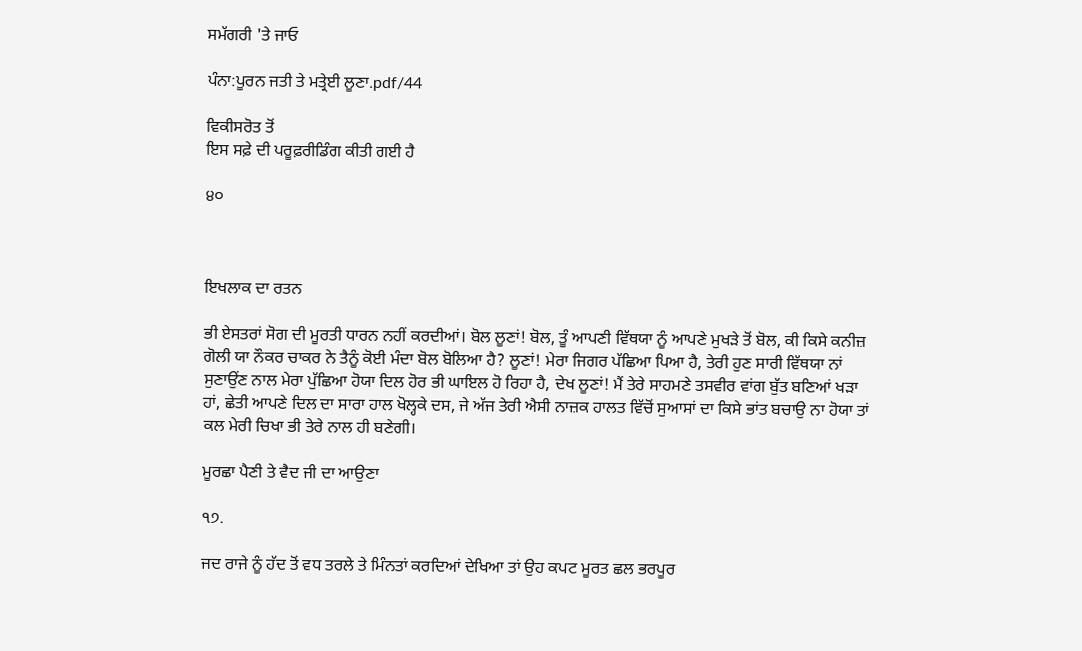ਸਮੱਗਰੀ 'ਤੇ ਜਾਓ

ਪੰਨਾ:ਪੂਰਨ ਜਤੀ ਤੇ ਮਤ੍ਰੇਈ ਲੂਣਾ.pdf/44

ਵਿਕੀਸਰੋਤ ਤੋਂ
ਇਸ ਸਫ਼ੇ ਦੀ ਪਰੂਫ਼ਰੀਡਿੰਗ ਕੀਤੀ ਗਈ ਹੈ

੪੦



ਇਖਲਾਕ ਦਾ ਰਤਨ

ਭੀ ਏਸਤਰਾਂ ਸੋਗ ਦੀ ਮੂਰਤੀ ਧਾਰਨ ਨਹੀਂ ਕਰਦੀਆਂ। ਬੋਲ ਲੂਣਾਂ! ਬੋਲ, ਤੂੰ ਆਪਣੀ ਵਿੱਥਯਾ ਨੂੰ ਆਪਣੇ ਮੁਖੜੇ ਤੋਂ ਬੋਲ, ਕੀ ਕਿਸੇ ਕਨੀਜ਼ ਗੋਲੀ ਯਾ ਨੌਕਰ ਚਾਕਰ ਨੇ ਤੈਨੂੰ ਕੋਈ ਮੰਦਾ ਬੋਲ ਬੋਲਿਆ ਹੈ? ਲੂਣਾਂ! ਮੇਰਾ ਜਿਗਰ ਪੱਛਿਆ ਪਿਆ ਹੈ, ਤੇਰੀ ਹੁਣ ਸਾਰੀ ਵਿੱਥਯਾ ਨਾਂ ਸੁਣਾਉਂਣ ਨਾਲ ਮੇਰਾ ਪੁੱਛਿਆ ਹੋਯਾ ਦਿਲ ਹੋਰ ਭੀ ਘਾਇਲ ਹੋ ਰਿਹਾ ਹੈ, ਦੇਖ ਲੂਣਾਂ! ਮੈਂ ਤੇਰੇ ਸਾਹਮਣੇ ਤਸਵੀਰ ਵਾਂਗ ਬੁੱਤ ਬਣਿਆਂ ਖੜਾ ਹਾਂ, ਛੇਤੀ ਆਪਣੇ ਦਿਲ ਦਾ ਸਾਰਾ ਹਾਲ ਖੋਲ੍ਹਕੇ ਦਸ, ਜੇ ਅੱਜ ਤੇਰੀ ਐਸੀ ਨਾਜ਼ਕ ਹਾਲਤ ਵਿੱਚੋਂ ਸੁਆਸਾਂ ਦਾ ਕਿਸੇ ਭਾਂਤ ਬਚਾਉ ਨਾ ਹੋਯਾ ਤਾਂ ਕਲ ਮੇਰੀ ਚਿਖਾ ਭੀ ਤੇਰੇ ਨਾਲ ਹੀ ਬਣੇਗੀ।

ਮੂਰਛਾ ਪੈਣੀ ਤੇ ਵੈਦ ਜੀ ਦਾ ਆਉਣਾ

੧੭.

ਜਦ ਰਾਜੇ ਨੂੰ ਹੱਦ ਤੋਂ ਵਧ ਤਰਲੇ ਤੇ ਮਿੰਨਤਾਂ ਕਰਦਿਆਂ ਦੇਖਿਆ ਤਾਂ ਉਹ ਕਪਟ ਮੂਰਤ ਛਲ ਭਰਪੂਰ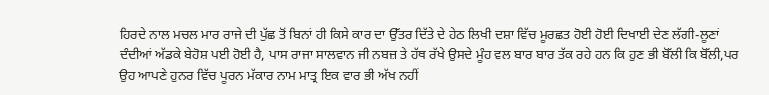ਹਿਰਦੇ ਨਾਲ ਮਚਲ ਮਾਰ ਰਾਜੇ ਦੀ ਪੁੱਛ ਤੋਂ ਬਿਨਾਂ ਹੀ ਕਿਸੇ ਕਾਰ ਦਾ ਉੱਤਰ ਦਿੱਤੇ ਦੇ ਹੇਠ ਲਿਖੀ ਦਸ਼ਾ ਵਿੱਚ ਮੂਰਛਤ ਹੋਈ ਹੋਈ ਦਿਖਾਈ ਦੇਣ ਲੱਗੀ-ਲੂਣਾਂ ਦੰਦੀਆਂ ਅੱਡਕੇ ਬੇਹੋਸ਼ ਪਈ ਹੋਈ ਹੈ, ਪਾਸ ਰਾਜਾ ਸਾਲਵਾਨ ਜੀ ਨਬਜ਼ ਤੇ ਹੱਥ ਰੱਖੇ ਉਸਦੇ ਮੂੰਹ ਵਲ ਬਾਰ ਬਾਰ ਤੱਕ ਰਹੇ ਹਨ ਕਿ ਹੁਣ ਭੀ ਬੋੱਲੀ ਕਿ ਬੋੱਲੀ,ਪਰ ਉਹ ਆਪਣੇ ਹੁਨਰ ਵਿੱਚ ਪੂਰਨ ਮੱਕਾਰ ਨਾਮ ਮਾਤ੍ਰ ਇਕ ਵਾਰ ਭੀ ਅੱਖ ਨਹੀਂ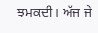ਝਮਕਦੀ। ਅੱਜ ਜੇ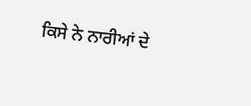ਕਿਸੇ ਨੇ ਨਾਰੀਆਂ ਦੇ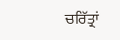ਚਰਿੱਤ੍ਰਾਂ